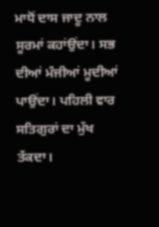ਮਾਧੋਂ ਦਾਸ ਜਾਦੂ ਨਾਲ ਸੂਰਮਾਂ ਕਹਾਂਉਂਦਾ। ਸਭ ਦੀਆਂ ਮੰਜੀਆਂ ਮੂਦੀਆਂ ਪਾਉਂਦਾ। ਪਹਿਲੀ ਵਾਰ ਸਤਿਗੁਰਾਂ ਦਾ ਮੁੱਖ ਤੱਕਦਾ।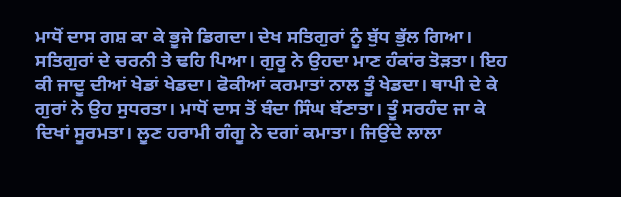ਮਾਧੋਂ ਦਾਸ ਗਸ਼ ਕਾ ਕੇ ਭੂਜੇ ਡਿਗਦਾ। ਦੇਖ ਸਤਿਗੁਰਾਂ ਨੂੰ ਬੁੱਧ ਭੁੱਲ ਗਿਆ। ਸਤਿਗੁਰਾਂ ਦੇ ਚਰਨੀ ਤੇ ਢਹਿ ਪਿਆ। ਗੁਰੂ ਨੇ ਉਹਦਾ ਮਾਣ ਹੰਕਾਂਰ ਤੋੜਤਾ। ਇਹ ਕੀ ਜਾਦੂ ਦੀਆਂ ਖੇਡਾਂ ਖੇਡਦਾ। ਫੋਕੀਆਂ ਕਰਮਾਤਾਂ ਨਾਲ ਤੂੰ ਖੇਡਦਾ। ਥਾਪੀ ਦੇ ਕੇ ਗੁਰਾਂ ਨੇ ਉਹ ਸੁਧਰਤਾ। ਮਾਧੋਂ ਦਾਸ ਤੋਂ ਬੰਦਾ ਸਿੰਘ ਬੱਣਾਤਾ। ਤੂੰ ਸਰਹੰਦ ਜਾ ਕੇ ਦਿਖਾਂ ਸੂਰਮਤਾ। ਲੂਣ ਹਰਾਮੀ ਗੰਗੂ ਨੇ ਦਗਾਂ ਕਮਾਤਾ। ਜਿਉਂਦੇ ਲਾਲਾ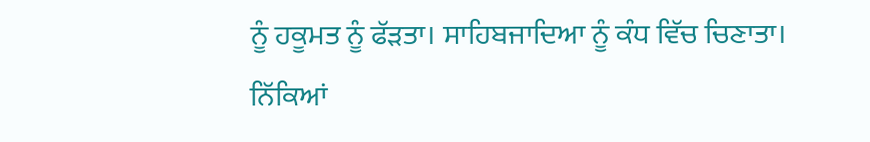ਨੂੰ ਹਕੂਮਤ ਨੂੰ ਫੱੜਤਾ। ਸਾਹਿਬਜਾਦਿਆ ਨੂੰ ਕੰਧ ਵਿੱਚ ਚਿਣਾਤਾ। ਨਿੱਕਿਆਂ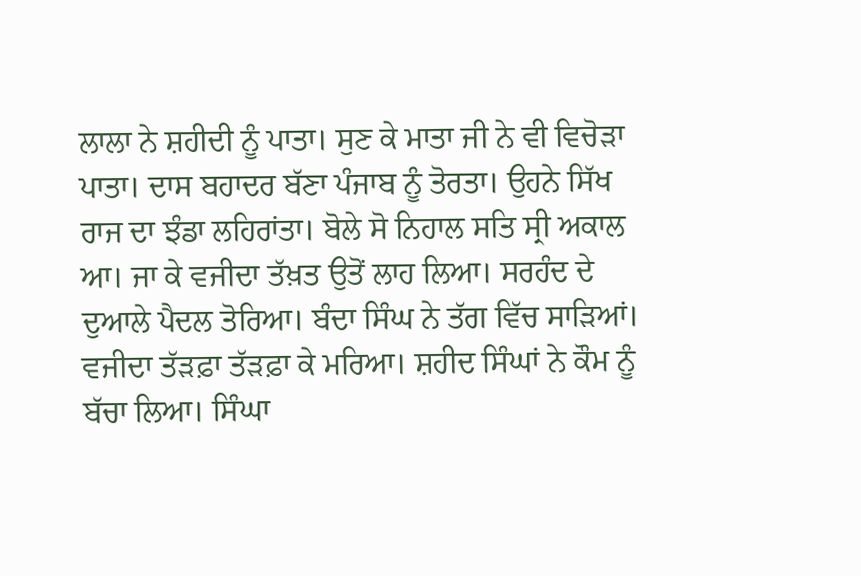ਲਾਲਾ ਨੇ ਸ਼ਹੀਦੀ ਨੂੰ ਪਾਤਾ। ਸੁਣ ਕੇ ਮਾਤਾ ਜੀ ਨੇ ਵੀ ਵਿਚੋੜਾ ਪਾਤਾ। ਦਾਸ ਬਹਾਦਰ ਬੱਣਾ ਪੰਜਾਬ ਨੂੰ ਤੋਰਤਾ। ਉਹਨੇ ਸਿੱਖ ਰਾਜ ਦਾ ਝੰਡਾ ਲਹਿਰਾਂਤਾ। ਬੋਲੇ ਸੋ ਨਿਹਾਲ ਸਤਿ ਸ੍ਰੀ ਅਕਾਲ ਆ। ਜਾ ਕੇ ਵਜੀਦਾ ਤੱਖ਼ਤ ਉਤੋਂ ਲਾਹ ਲਿਆ। ਸਰਹੰਦ ਦੇ ਦੁਆਲੇ ਪੈਦਲ ਤੋਰਿਆ। ਬੰਦਾ ਸਿੰਘ ਨੇ ਤੱਗ ਵਿੱਚ ਸਾੜਿਆਂ। ਵਜੀਦਾ ਤੱੜਫ਼ਾ ਤੱੜਫ਼ਾ ਕੇ ਮਰਿਆ। ਸ਼ਹੀਦ ਸਿੰਘਾਂ ਨੇ ਕੌਮ ਨੂੰ ਬੱਚਾ ਲਿਆ। ਸਿੰਘਾ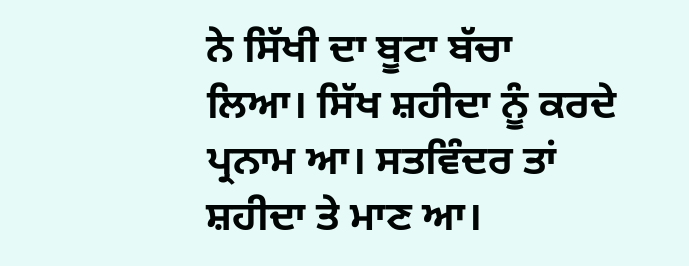ਨੇ ਸਿੱਖੀ ਦਾ ਬੂਟਾ ਬੱਚਾ ਲਿਆ। ਸਿੱਖ ਸ਼ਹੀਦਾ ਨੂੰ ਕਰਦੇ ਪ੍ਰਨਾਮ ਆ। ਸਤਵਿੰਦਰ ਤਾਂ ਸ਼ਹੀਦਾ ਤੇ ਮਾਣ ਆ।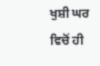ਖੁਸ਼ੀ ਘਰ ਵਿਚੋਂ ਹੀ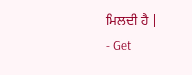ਮਿਲਦੀ ਹੈ |
- Get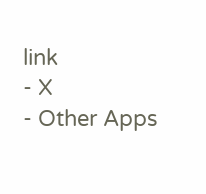link
- X
- Other Apps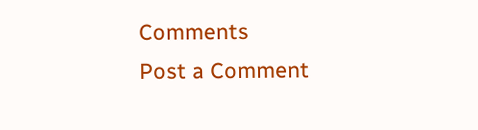Comments
Post a Comment